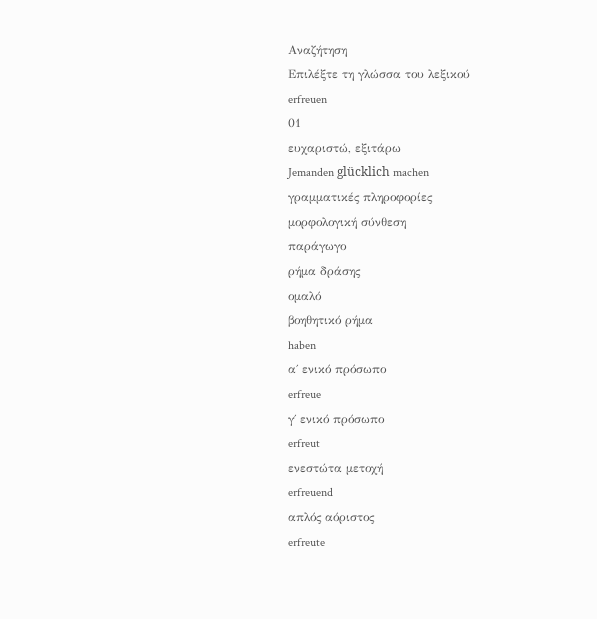Αναζήτηση
Επιλέξτε τη γλώσσα του λεξικού
erfreuen
01
ευχαριστώ, εξιτάρω
Jemanden glücklich machen
γραμματικές πληροφορίες
μορφολογική σύνθεση
παράγωγο
ρήμα δράσης
ομαλό
βοηθητικό ρήμα
haben
α΄ ενικό πρόσωπο
erfreue
γ΄ ενικό πρόσωπο
erfreut
ενεστώτα μετοχή
erfreuend
απλός αόριστος
erfreute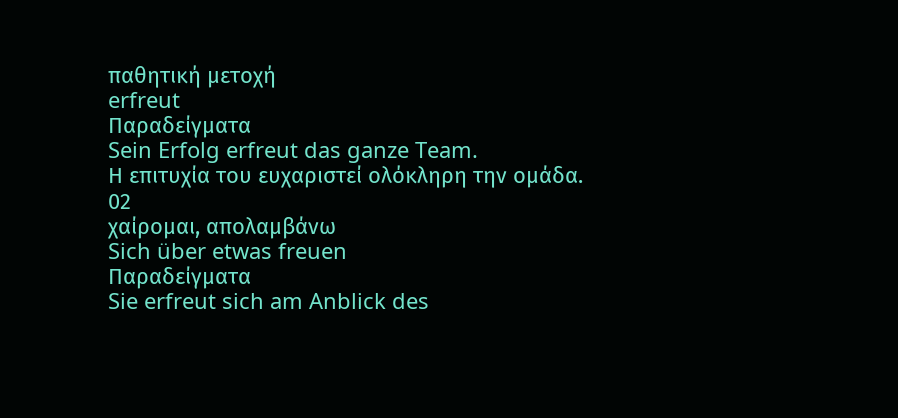παθητική μετοχή
erfreut
Παραδείγματα
Sein Erfolg erfreut das ganze Team.
Η επιτυχία του ευχαριστεί ολόκληρη την ομάδα.
02
χαίρομαι, απολαμβάνω
Sich über etwas freuen
Παραδείγματα
Sie erfreut sich am Anblick des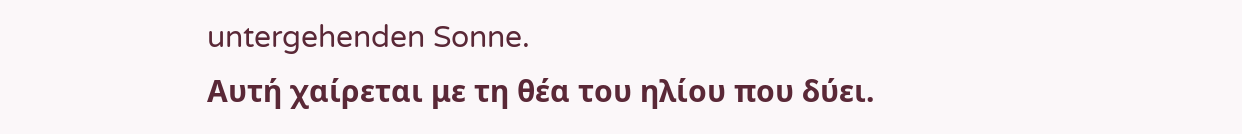untergehenden Sonne.
Αυτή χαίρεται με τη θέα του ηλίου που δύει.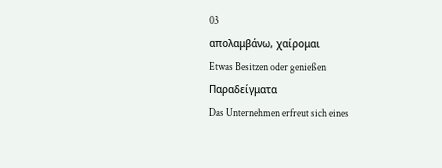03
απολαμβάνω, χαίρομαι
Etwas Besitzen oder genießen
Παραδείγματα
Das Unternehmen erfreut sich eines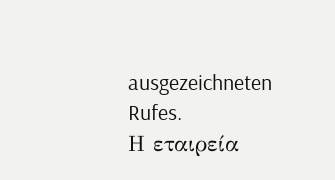ausgezeichneten Rufes.
Η εταιρεία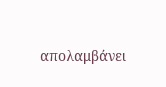απολαμβάνει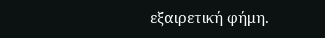εξαιρετική φήμη.